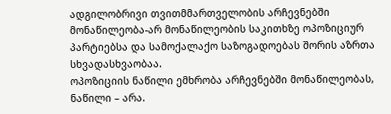ადგილობრივი თვითმმართველობის არჩევნებში მონაწილეობა-არ მონაწილეობის საკითხზე ოპოზიციურ პარტიებსა და სამოქალაქო საზოგადოებას შორის აზრთა სხვადასხვაობაა.
ოპოზიციის ნაწილი ემხრობა არჩევნებში მონაწილეობას, ნაწილი – არა.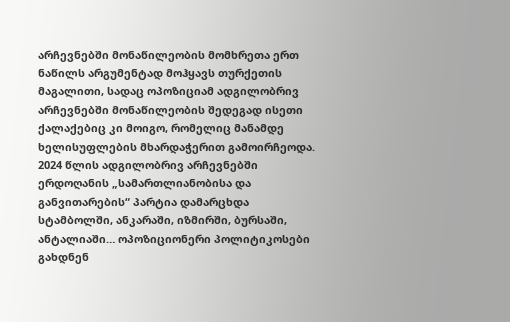არჩევნებში მონაწილეობის მომხრეთა ერთ ნაწილს არგუმენტად მოჰყავს თურქეთის მაგალითი, სადაც ოპოზიციამ ადგილობრივ არჩევნებში მონაწილეობის შედეგად ისეთი ქალაქებიც კი მოიგო, რომელიც მანამდე ხელისუფლების მხარდაჭერით გამოირჩეოდა.
2024 წლის ადგილობრივ არჩევნებში ერდოღანის „სამართლიანობისა და განვითარების“ პარტია დამარცხდა სტამბოლში, ანკარაში, იზმირში, ბურსაში, ანტალიაში… ოპოზიციონერი პოლიტიკოსები გახდნენ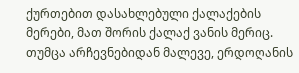ქურთებით დასახლებული ქალაქების მერები, მათ შორის ქალაქ ვანის მერიც.
თუმცა არჩევნებიდან მალევე, ერდოღანის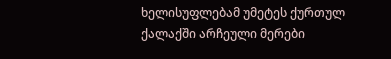ხელისუფლებამ უმეტეს ქურთულ ქალაქში არჩეული მერები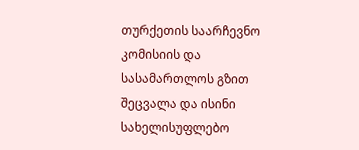თურქეთის საარჩევნო კომისიის და სასამართლოს გზით შეცვალა და ისინი სახელისუფლებო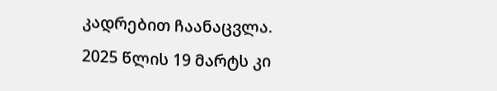კადრებით ჩაანაცვლა.
2025 წლის 19 მარტს კი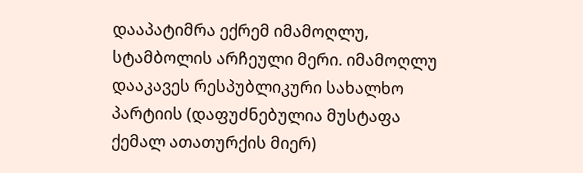დააპატიმრა ექრემ იმამოღლუ, სტამბოლის არჩეული მერი. იმამოღლუ დააკავეს რესპუბლიკური სახალხო პარტიის (დაფუძნებულია მუსტაფა ქემალ ათათურქის მიერ)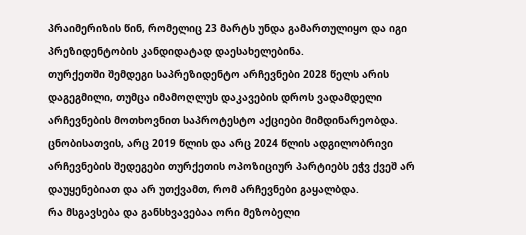პრაიმერიზის წინ, რომელიც 23 მარტს უნდა გამართულიყო და იგი პრეზიდენტობის კანდიდატად დაესახელებინა.
თურქეთში შემდეგი საპრეზიდენტო არჩევნები 2028 წელს არის დაგეგმილი, თუმცა იმამოღლუს დაკავების დროს ვადამდელი არჩევნების მოთხოვნით საპროტესტო აქციები მიმდინარეობდა.
ცნობისათვის, არც 2019 წლის და არც 2024 წლის ადგილობრივი არჩევნების შედეგები თურქეთის ოპოზიციურ პარტიებს ეჭვ ქვეშ არ დაუყენებიათ და არ უთქვამთ, რომ არჩევნები გაყალბდა.
რა მსგავსება და განსხვავებაა ორი მეზობელი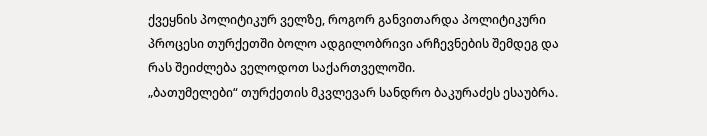ქვეყნის პოლიტიკურ ველზე, როგორ განვითარდა პოლიტიკური პროცესი თურქეთში ბოლო ადგილობრივი არჩევნების შემდეგ და რას შეიძლება ველოდოთ საქართველოში.
„ბათუმელები“ თურქეთის მკვლევარ სანდრო ბაკურაძეს ესაუბრა.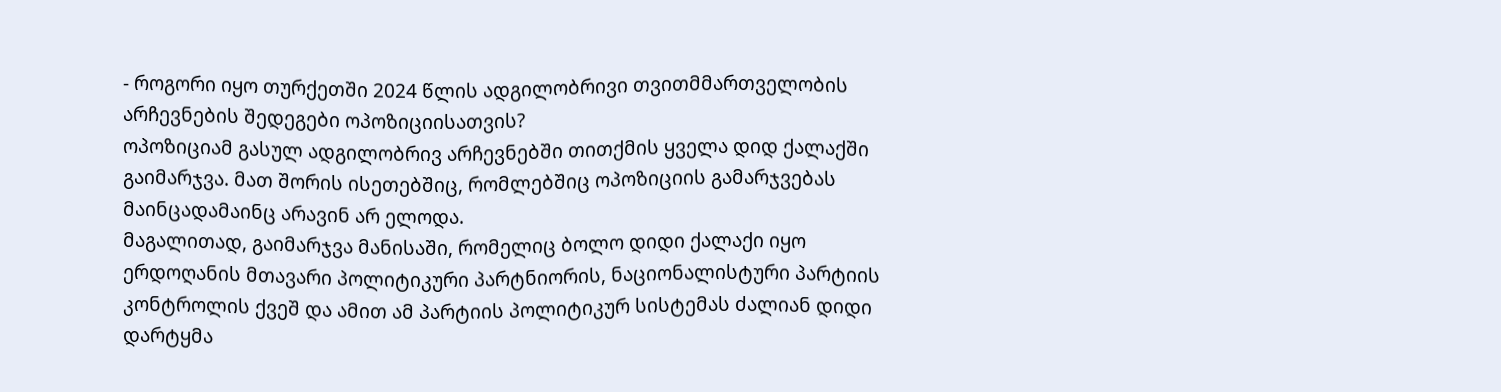- როგორი იყო თურქეთში 2024 წლის ადგილობრივი თვითმმართველობის არჩევნების შედეგები ოპოზიციისათვის?
ოპოზიციამ გასულ ადგილობრივ არჩევნებში თითქმის ყველა დიდ ქალაქში გაიმარჯვა. მათ შორის ისეთებშიც, რომლებშიც ოპოზიციის გამარჯვებას მაინცადამაინც არავინ არ ელოდა.
მაგალითად, გაიმარჯვა მანისაში, რომელიც ბოლო დიდი ქალაქი იყო ერდოღანის მთავარი პოლიტიკური პარტნიორის, ნაციონალისტური პარტიის კონტროლის ქვეშ და ამით ამ პარტიის პოლიტიკურ სისტემას ძალიან დიდი დარტყმა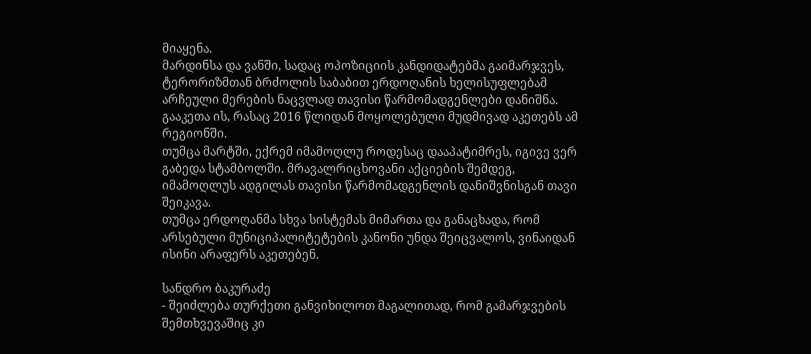მიაყენა.
მარდინსა და ვანში, სადაც ოპოზიციის კანდიდატებმა გაიმარჯვეს, ტერორიზმთან ბრძოლის საბაბით ერდოღანის ხელისუფლებამ არჩეული მერების ნაცვლად თავისი წარმომადგენლები დანიშნა. გააკეთა ის, რასაც 2016 წლიდან მოყოლებული მუდმივად აკეთებს ამ რეგიონში.
თუმცა მარტში, ექრემ იმამოღლუ როდესაც დააპატიმრეს, იგივე ვერ გაბედა სტამბოლში. მრავალრიცხოვანი აქციების შემდეგ, იმამოღლუს ადგილას თავისი წარმომადგენლის დანიშვნისგან თავი შეიკავა.
თუმცა ერდოღანმა სხვა სისტემას მიმართა და განაცხადა, რომ არსებული მუნიციპალიტეტების კანონი უნდა შეიცვალოს, ვინაიდან ისინი არაფერს აკეთებენ.

სანდრო ბაკურაძე
- შეიძლება თურქეთი განვიხილოთ მაგალითად, რომ გამარჯვების შემთხვევაშიც კი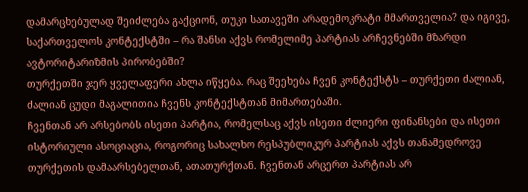დამარცხებულად შეიძლება გაქციონ, თუკი სათავეში არადემოკრატი მმართველია? და იგივე, საქართველოს კონტექსტში – რა შანსი აქვს რომელიმე პარტიას არჩევნებში მზარდი ავტორიტარიზმის პირობებში?
თურქეთში ჯერ ყველაფერი ახლა იწყება. რაც შეეხება ჩვენ კონტექსტს – თურქეთი ძალიან, ძალიან ცუდი მაგალითია ჩვენს კონტექსტთან მიმართებაში.
ჩვენთან არ არსებობს ისეთი პარტია, რომელსაც აქვს ისეთი ძლიერი ფინანსები და ისეთი ისტორიული ასოციაცია, როგორიც სახალხო რესპუბლიკურ პარტიას აქვს თანამედროვე თურქეთის დამაარსებელთან, ათათურქთან. ჩვენთან არცერთ პარტიას არ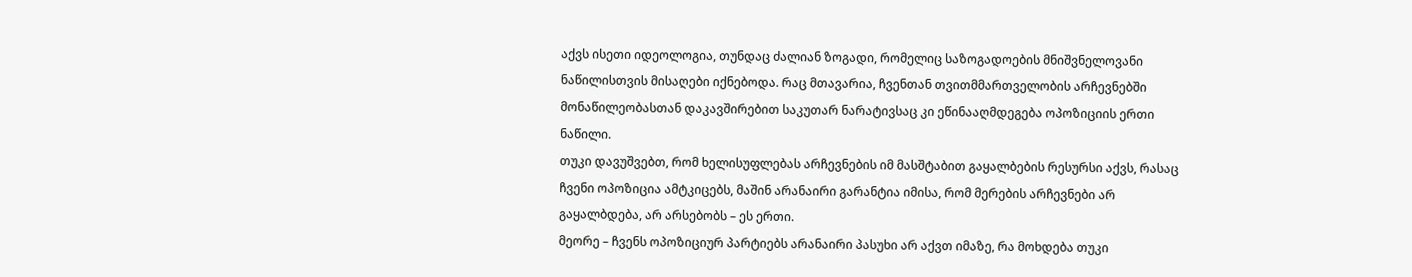აქვს ისეთი იდეოლოგია, თუნდაც ძალიან ზოგადი, რომელიც საზოგადოების მნიშვნელოვანი ნაწილისთვის მისაღები იქნებოდა. რაც მთავარია, ჩვენთან თვითმმართველობის არჩევნებში მონაწილეობასთან დაკავშირებით საკუთარ ნარატივსაც კი ეწინააღმდეგება ოპოზიციის ერთი ნაწილი.
თუკი დავუშვებთ, რომ ხელისუფლებას არჩევნების იმ მასშტაბით გაყალბების რესურსი აქვს, რასაც ჩვენი ოპოზიცია ამტკიცებს, მაშინ არანაირი გარანტია იმისა, რომ მერების არჩევნები არ გაყალბდება, არ არსებობს – ეს ერთი.
მეორე – ჩვენს ოპოზიციურ პარტიებს არანაირი პასუხი არ აქვთ იმაზე, რა მოხდება თუკი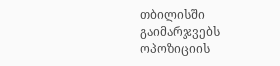თბილისში გაიმარჯვებს ოპოზიციის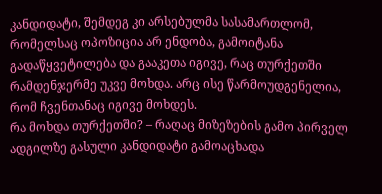კანდიდატი, შემდეგ კი არსებულმა სასამართლომ, რომელსაც ოპოზიცია არ ენდობა, გამოიტანა გადაწყვეტილება და გააკეთა იგივე, რაც თურქეთში რამდენჯერმე უკვე მოხდა. არც ისე წარმოუდგენელია, რომ ჩვენთანაც იგივე მოხდეს.
რა მოხდა თურქეთში? – რაღაც მიზეზების გამო პირველ ადგილზე გასული კანდიდატი გამოაცხადა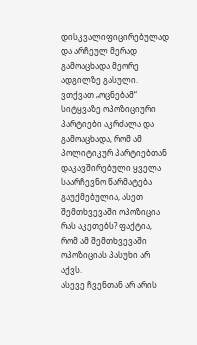დისკვალიფიცირებულად და არჩეულ მერად გამოაცხადა მეორე ადგილზე გასული.
ვთქვათ „ოცნებამ“ სიტყვაზე ოპოზიციური პარტიები აკრძალა და გამოაცხადა, რომ ამ პოლიტიკურ პარტიებთან დაკავშირებული ყველა საარჩევნო წარმატება გაუქმებულია, ასეთ შემთხვევაში ოპოზიცია რას აკეთებს? ფაქტია, რომ ამ შემთხვევაში ოპოზიციას პასუხი არ აქვს.
ასევე ჩვენთან არ არის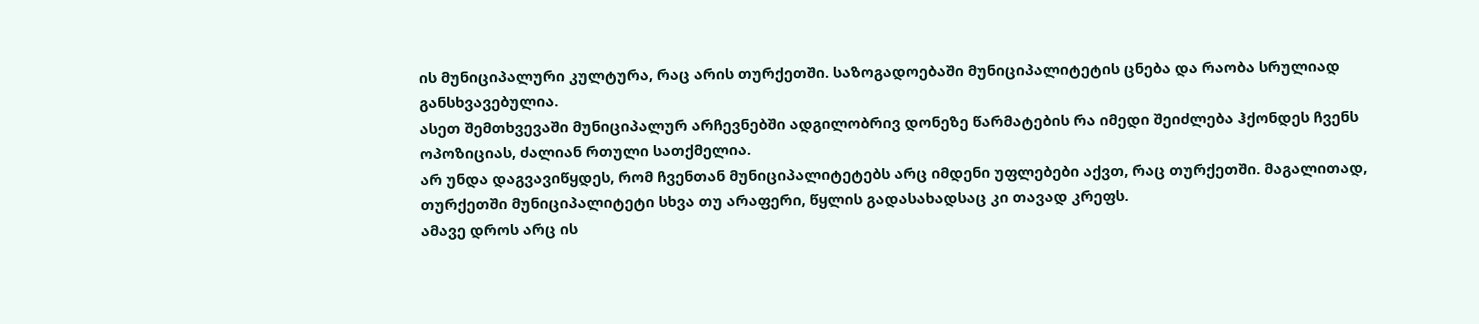ის მუნიციპალური კულტურა, რაც არის თურქეთში. საზოგადოებაში მუნიციპალიტეტის ცნება და რაობა სრულიად განსხვავებულია.
ასეთ შემთხვევაში მუნიციპალურ არჩევნებში ადგილობრივ დონეზე წარმატების რა იმედი შეიძლება ჰქონდეს ჩვენს ოპოზიციას, ძალიან რთული სათქმელია.
არ უნდა დაგვავიწყდეს, რომ ჩვენთან მუნიციპალიტეტებს არც იმდენი უფლებები აქვთ, რაც თურქეთში. მაგალითად, თურქეთში მუნიციპალიტეტი სხვა თუ არაფერი, წყლის გადასახადსაც კი თავად კრეფს.
ამავე დროს არც ის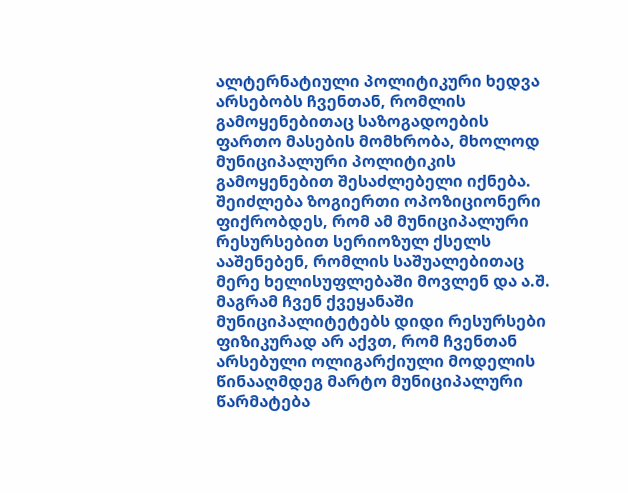ალტერნატიული პოლიტიკური ხედვა არსებობს ჩვენთან, რომლის გამოყენებითაც საზოგადოების ფართო მასების მომხრობა, მხოლოდ მუნიციპალური პოლიტიკის გამოყენებით შესაძლებელი იქნება.
შეიძლება ზოგიერთი ოპოზიციონერი ფიქრობდეს, რომ ამ მუნიციპალური რესურსებით სერიოზულ ქსელს ააშენებენ, რომლის საშუალებითაც მერე ხელისუფლებაში მოვლენ და ა.შ. მაგრამ ჩვენ ქვეყანაში მუნიციპალიტეტებს დიდი რესურსები ფიზიკურად არ აქვთ, რომ ჩვენთან არსებული ოლიგარქიული მოდელის წინააღმდეგ მარტო მუნიციპალური წარმატება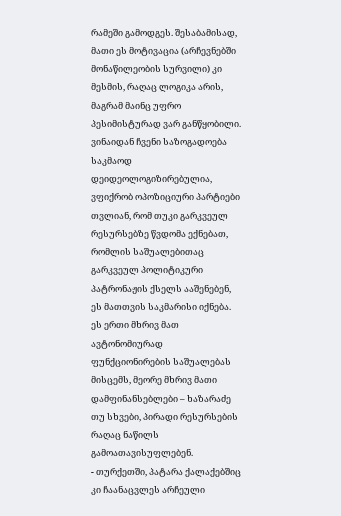რამეში გამოდგეს. შესაბამისად, მათი ეს მოტივაცია (არჩევნებში მონაწილეობის სურვილი) კი მესმის, რაღაც ლოგიკა არის, მაგრამ მაინც უფრო პესიმისტურად ვარ განწყობილი.
ვინაიდან ჩვენი საზოგადოება საკმაოდ დეიდეოლოგიზირებულია, ვფიქრობ ოპოზიციური პარტიები თვლიან, რომ თუკი გარკვეულ რესურსებზე წვდომა ექნებათ, რომლის საშუალებითაც გარკვეულ პოლიტიკური პატრონაჟის ქსელს ააშენებენ, ეს მათთვის საკმარისი იქნება.
ეს ერთი მხრივ მათ ავტონომიურად ფუნქციონირების საშუალებას მისცემს, მეორე მხრივ მათი დამფინანსებლები – ხაზარაძე თუ სხვები, პირადი რესურსების რაღაც ნაწილს გამოათავისუფლებენ.
- თურქეთში, პატარა ქალაქებშიც კი ჩაანაცვლეს არჩეული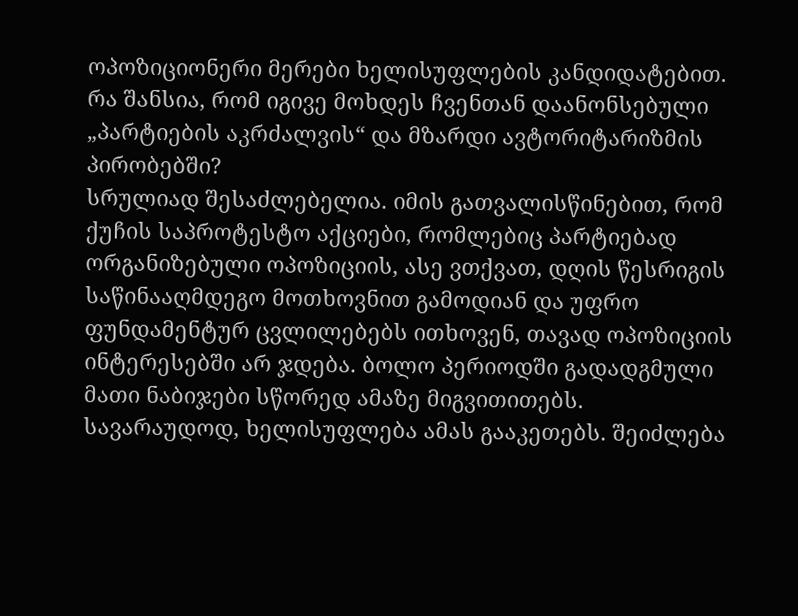ოპოზიციონერი მერები ხელისუფლების კანდიდატებით. რა შანსია, რომ იგივე მოხდეს ჩვენთან დაანონსებული „პარტიების აკრძალვის“ და მზარდი ავტორიტარიზმის პირობებში?
სრულიად შესაძლებელია. იმის გათვალისწინებით, რომ ქუჩის საპროტესტო აქციები, რომლებიც პარტიებად ორგანიზებული ოპოზიციის, ასე ვთქვათ, დღის წესრიგის საწინააღმდეგო მოთხოვნით გამოდიან და უფრო ფუნდამენტურ ცვლილებებს ითხოვენ, თავად ოპოზიციის ინტერესებში არ ჯდება. ბოლო პერიოდში გადადგმული მათი ნაბიჯები სწორედ ამაზე მიგვითითებს.
სავარაუდოდ, ხელისუფლება ამას გააკეთებს. შეიძლება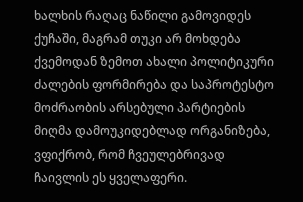ხალხის რაღაც ნაწილი გამოვიდეს ქუჩაში, მაგრამ თუკი არ მოხდება ქვემოდან ზემოთ ახალი პოლიტიკური ძალების ფორმირება და საპროტესტო მოძრაობის არსებული პარტიების მიღმა დამოუკიდებლად ორგანიზება, ვფიქრობ, რომ ჩვეულებრივად ჩაივლის ეს ყველაფერი.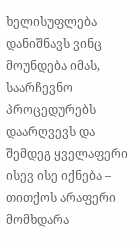ხელისუფლება დანიშნავს ვინც მოუნდება იმას, საარჩევნო პროცედურებს დაარღვევს და შემდეგ ყველაფერი ისევ ისე იქნება – თითქოს არაფერი მომხდარა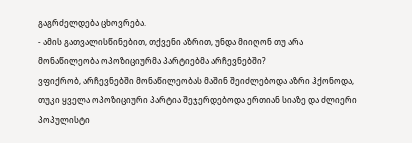გაგრძელდება ცხოვრება.
- ამის გათვალისწინებით, თქვენი აზრით, უნდა მიიღონ თუ არა მონაწილეობა ოპოზიციურმა პარტიებმა არჩევნებში?
ვფიქრობ, არჩევნებში მონაწილეობას მაშინ შეიძლებოდა აზრი ჰქონოდა, თუკი ყველა ოპოზიციური პარტია შეჯერდებოდა ერთიან სიაზე და ძლიერი პოპულისტი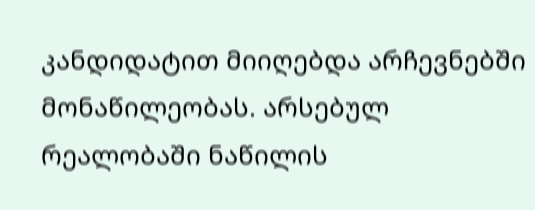კანდიდატით მიიღებდა არჩევნებში მონაწილეობას. არსებულ რეალობაში ნაწილის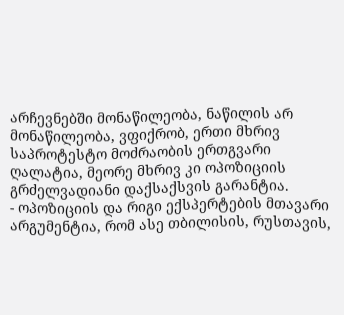არჩევნებში მონაწილეობა, ნაწილის არ მონაწილეობა, ვფიქრობ, ერთი მხრივ საპროტესტო მოძრაობის ერთგვარი ღალატია, მეორე მხრივ კი ოპოზიციის გრძელვადიანი დაქსაქსვის გარანტია.
- ოპოზიციის და რიგი ექსპერტების მთავარი არგუმენტია, რომ ასე თბილისის, რუსთავის,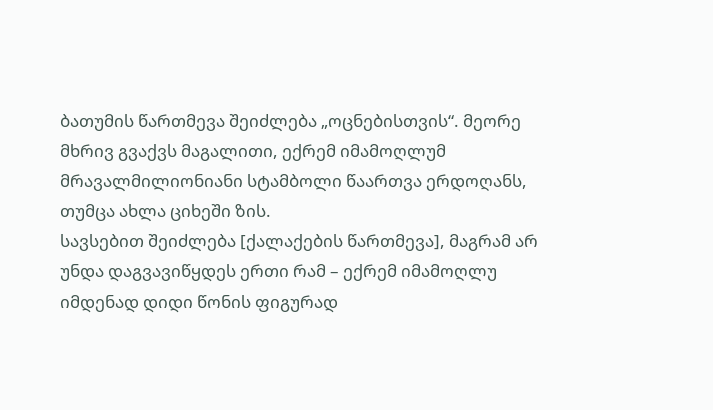ბათუმის წართმევა შეიძლება „ოცნებისთვის“. მეორე მხრივ გვაქვს მაგალითი, ექრემ იმამოღლუმ მრავალმილიონიანი სტამბოლი წაართვა ერდოღანს, თუმცა ახლა ციხეში ზის.
სავსებით შეიძლება [ქალაქების წართმევა], მაგრამ არ უნდა დაგვავიწყდეს ერთი რამ – ექრემ იმამოღლუ იმდენად დიდი წონის ფიგურად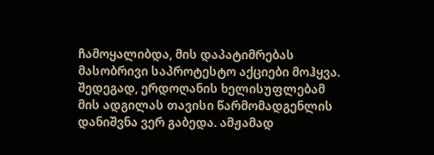ჩამოყალიბდა, მის დაპატიმრებას მასობრივი საპროტესტო აქციები მოჰყვა. შედეგად, ერდოღანის ხელისუფლებამ მის ადგილას თავისი წარმომადგენლის დანიშვნა ვერ გაბედა. ამჟამად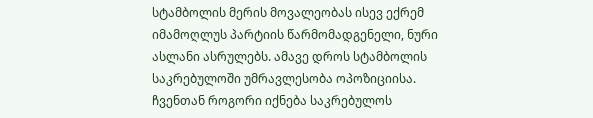სტამბოლის მერის მოვალეობას ისევ ექრემ იმამოღლუს პარტიის წარმომადგენელი, ნური ასლანი ასრულებს. ამავე დროს სტამბოლის საკრებულოში უმრავლესობა ოპოზიციისა.
ჩვენთან როგორი იქნება საკრებულოს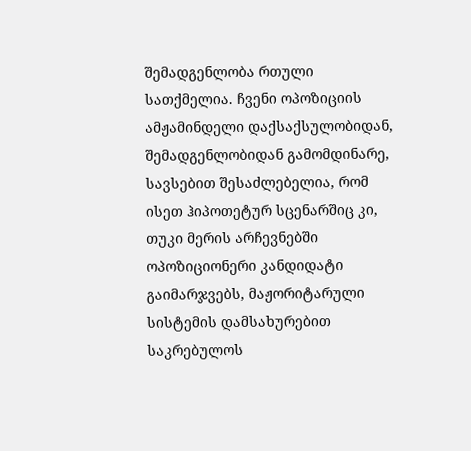შემადგენლობა რთული სათქმელია. ჩვენი ოპოზიციის ამჟამინდელი დაქსაქსულობიდან, შემადგენლობიდან გამომდინარე, სავსებით შესაძლებელია, რომ ისეთ ჰიპოთეტურ სცენარშიც კი, თუკი მერის არჩევნებში ოპოზიციონერი კანდიდატი გაიმარჯვებს, მაჟორიტარული სისტემის დამსახურებით საკრებულოს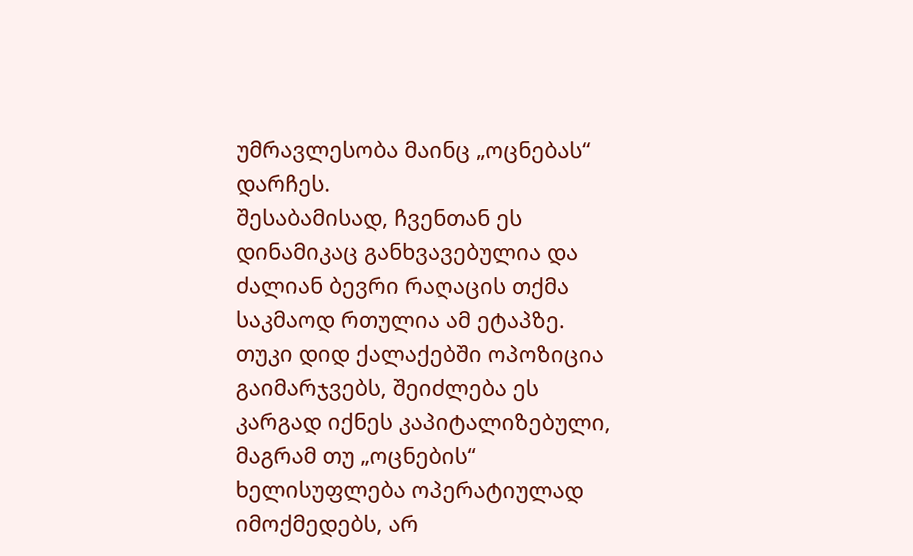უმრავლესობა მაინც „ოცნებას“ დარჩეს.
შესაბამისად, ჩვენთან ეს დინამიკაც განხვავებულია და ძალიან ბევრი რაღაცის თქმა საკმაოდ რთულია ამ ეტაპზე.
თუკი დიდ ქალაქებში ოპოზიცია გაიმარჯვებს, შეიძლება ეს კარგად იქნეს კაპიტალიზებული, მაგრამ თუ „ოცნების“ ხელისუფლება ოპერატიულად იმოქმედებს, არ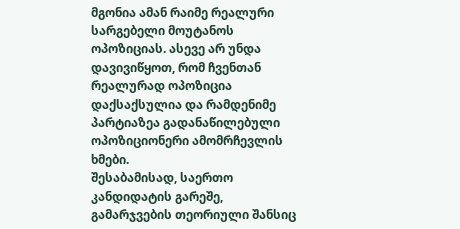მგონია ამან რაიმე რეალური სარგებელი მოუტანოს ოპოზიციას. ასევე არ უნდა დავივიწყოთ, რომ ჩვენთან რეალურად ოპოზიცია დაქსაქსულია და რამდენიმე პარტიაზეა გადანაწილებული ოპოზიციონერი ამომრჩევლის ხმები.
შესაბამისად, საერთო კანდიდატის გარეშე, გამარჯვების თეორიული შანსიც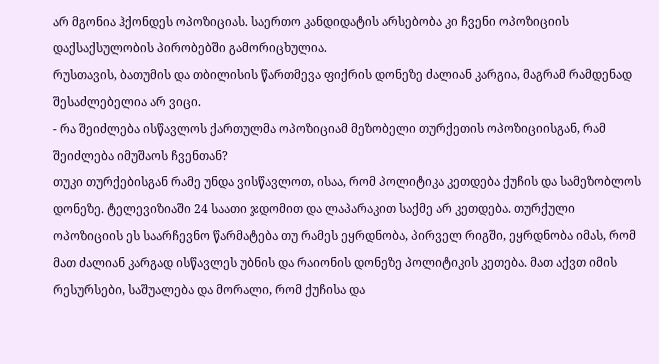არ მგონია ჰქონდეს ოპოზიციას. საერთო კანდიდატის არსებობა კი ჩვენი ოპოზიციის დაქსაქსულობის პირობებში გამორიცხულია.
რუსთავის, ბათუმის და თბილისის წართმევა ფიქრის დონეზე ძალიან კარგია, მაგრამ რამდენად შესაძლებელია არ ვიცი.
- რა შეიძლება ისწავლოს ქართულმა ოპოზიციამ მეზობელი თურქეთის ოპოზიციისგან, რამ შეიძლება იმუშაოს ჩვენთან?
თუკი თურქებისგან რამე უნდა ვისწავლოთ, ისაა, რომ პოლიტიკა კეთდება ქუჩის და სამეზობლოს დონეზე. ტელევიზიაში 24 საათი ჯდომით და ლაპარაკით საქმე არ კეთდება. თურქული ოპოზიციის ეს საარჩევნო წარმატება თუ რამეს ეყრდნობა, პირველ რიგში, ეყრდნობა იმას, რომ მათ ძალიან კარგად ისწავლეს უბნის და რაიონის დონეზე პოლიტიკის კეთება. მათ აქვთ იმის რესურსები, საშუალება და მორალი, რომ ქუჩისა და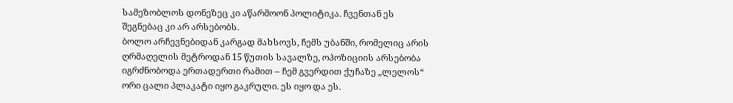სამეზობლოს დონეზეც კი აწარმოონ პოლიტიკა. ჩვენთან ეს შეგნებაც კი არ არსებობს.
ბოლო არჩევნებიდან კარგად მახსოვს, ჩემს უბანში, რომელიც არის ღრმაღელის მეტროდან 15 წუთის სავალზე, ოპოზიციის არსებობა იგრძნობოდა ერთადერთი რამით – ჩემ გვერდით ქუჩაზე „ლელოს“ ორი ცალი პლაკატი იყო გაკრული. ეს იყო და ეს.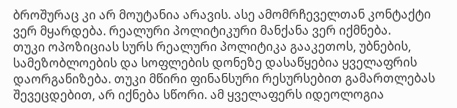ბროშურაც კი არ მოუტანია არავის. ასე ამომრჩეველთან კონტაქტი ვერ მყარდება. რეალური პოლიტიკური მანქანა ვერ იქმნება.
თუკი ოპოზიციას სურს რეალური პოლიტიკა გააკეთოს, უბნების, სამეზობლოების და სოფლების დონეზე დასაწყებია ყველაფრის დაორგანიზება. თუკი მწირი ფინანსური რესურსებით გამართლებას შევეცდებით, არ იქნება სწორი. ამ ყველაფერს იდეოლოგია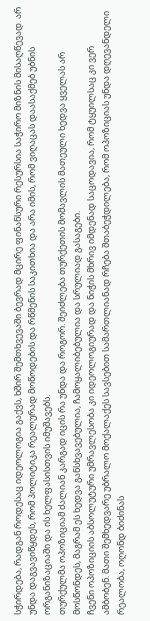სჭირდება, რადგან როდესაც იდეოლოგია გაქვს, ხშირ შემთხვევაში ბევრად მცირე ფინანსური რესურსია საჭირო მიზნის მისაღწევად. არ უნდა დაგვავიწყდეს, რომ პოლიტიკა რეალურად მოწოდების და რწმენის საკითხია და არა იმის, რომ ვიღაცას დაასაქმებ უბნის ორგანიზაციაში და ის ხელფასისთვის იმუშავებს.
თურქულმა ოპოზიციამ ძალიან კარგად იცის რა უნდა და როგორ. შეიძლება თურქეთის მომავლის მათეული ხედვა ყველას არ მოსწონდეს, მაგრამ ეს ხედვა განსხვავებულია, ჩამოყალიბებულია და სრულიად გასაგები.
ჩვენი ოპოზიციის აბსოლუტური უმრავლესობა კი იდეოლოგიურად და ნიჭის მხრივ იმდენად საცოდავია, რომ ტყუილსაც კი ვერ ამბობენ. მათი შემხედვარე უბრალო მოქალაქეს სავსებით სამართლიანად რჩება შთაბეჭდილება, რომ ოპოზიციას უნდა დღევანდელი რეალობა, ოღონდ ბიძინას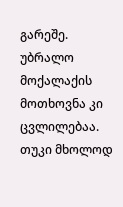გარეშე.
უბრალო მოქალაქის მოთხოვნა კი ცვლილებაა.
თუკი მხოლოდ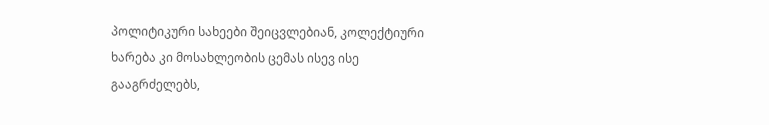პოლიტიკური სახეები შეიცვლებიან, კოლექტიური ხარება კი მოსახლეობის ცემას ისევ ისე გააგრძელებს,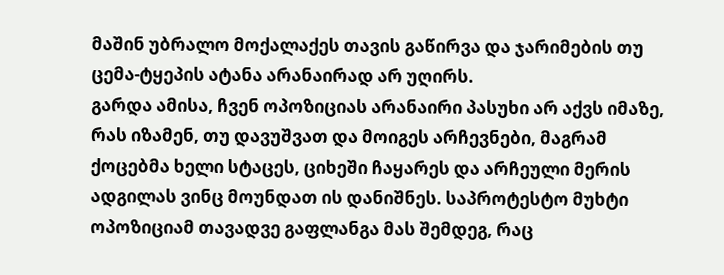მაშინ უბრალო მოქალაქეს თავის გაწირვა და ჯარიმების თუ ცემა-ტყეპის ატანა არანაირად არ უღირს.
გარდა ამისა, ჩვენ ოპოზიციას არანაირი პასუხი არ აქვს იმაზე, რას იზამენ, თუ დავუშვათ და მოიგეს არჩევნები, მაგრამ ქოცებმა ხელი სტაცეს, ციხეში ჩაყარეს და არჩეული მერის ადგილას ვინც მოუნდათ ის დანიშნეს. საპროტესტო მუხტი ოპოზიციამ თავადვე გაფლანგა მას შემდეგ, რაც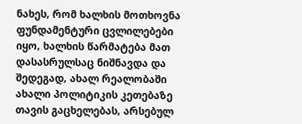ნახეს, რომ ხალხის მოთხოვნა ფუნდამენტური ცვლილებები იყო, ხალხის წარმატება მათ დასასრულსაც ნიშნავდა და შედეგად, ახალ რეალობაში ახალი პოლიტიკის კეთებაზე თავის გაცხელებას, არსებულ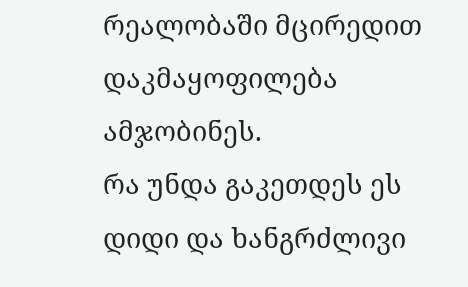რეალობაში მცირედით დაკმაყოფილება ამჯობინეს.
რა უნდა გაკეთდეს ეს დიდი და ხანგრძლივი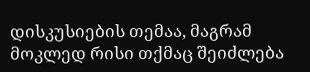დისკუსიების თემაა, მაგრამ მოკლედ რისი თქმაც შეიძლება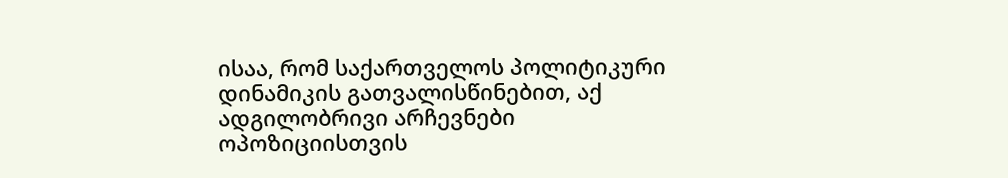ისაა, რომ საქართველოს პოლიტიკური დინამიკის გათვალისწინებით, აქ ადგილობრივი არჩევნები ოპოზიციისთვის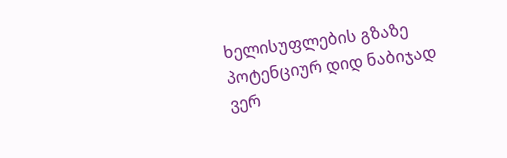ხელისუფლების გზაზე პოტენციურ დიდ ნაბიჯად ვერ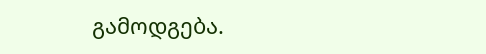გამოდგება.